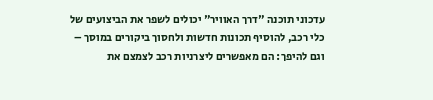עדכוני תוכנה "דרך האוויר" יכולים לשפר את הביצועים של כלי רכב, להוסיף תכונות חדשות ולחסוך ביקורים במוסך – וגם להיפך: הם מאפשרים ליצרניות רכב לצמצם את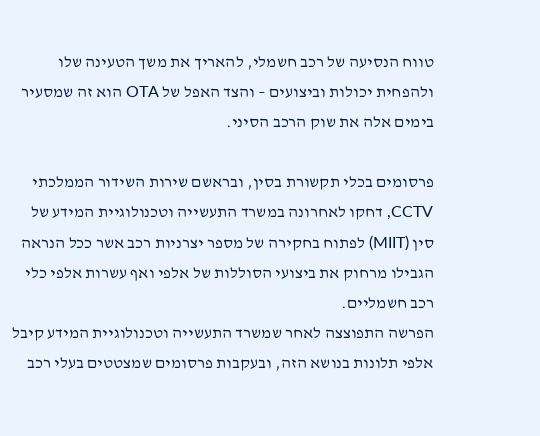טווח הנסיעה של רכב חשמלי, להאריך את משך הטעינה שלו ולהפחית יכולות וביצועים – והצד האפל של OTA הוא זה שמסעיר בימים אלה את שוק הרכב הסיני.

פרסומים בכלי תקשורת בסין, ובראשם שירות השידור הממלכתי CCTV, דחקו לאחרונה במשרד התעשייה וטכנולוגיית המידע של סין (MIIT) לפתוח בחקירה של מספר יצרניות רכב אשר ככל הנראה הגבילו מרחוק את ביצועי הסוללות של אלפי ואף עשרות אלפי כלי רכב חשמליים.
הפרשה התפוצצה לאחר שמשרד התעשייה וטכנולוגיית המידע קיבל אלפי תלונות בנושא הזה, ובעקבות פרסומים שמצטטים בעלי רכב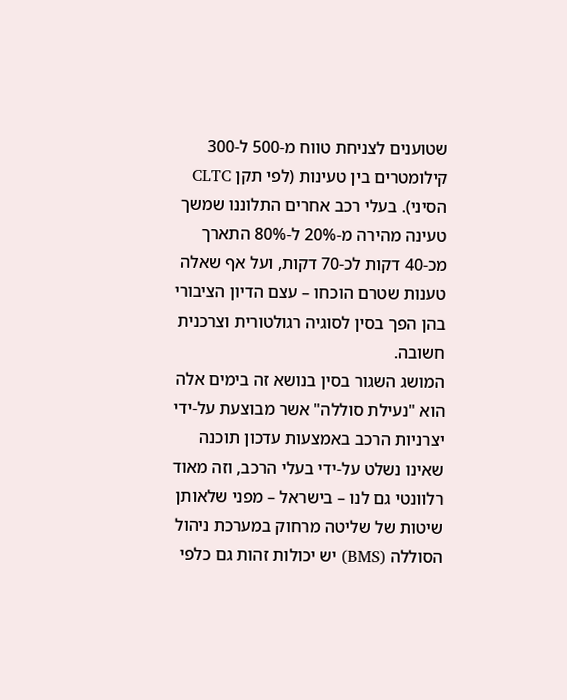שטוענים לצניחת טווח מ-500 ל-300 קילומטרים בין טעינות (לפי תקן CLTC הסיני). בעלי רכב אחרים התלוננו שמשך טעינה מהירה מ-20% ל-80% התארך מכ-40 דקות לכ-70 דקות, ועל אף שאלה טענות שטרם הוכחו – עצם הדיון הציבורי בהן הפך בסין לסוגיה רגולטורית וצרכנית חשובה.
המושג השגור בסין בנושא זה בימים אלה הוא "נעילת סוללה" אשר מבוצעת על-ידי יצרניות הרכב באמצעות עדכון תוכנה שאינו נשלט על-ידי בעלי הרכב, וזה מאוד רלוונטי גם לנו – בישראל – מפני שלאותן שיטות של שליטה מרחוק במערכת ניהול הסוללה (BMS) יש יכולות זהות גם כלפי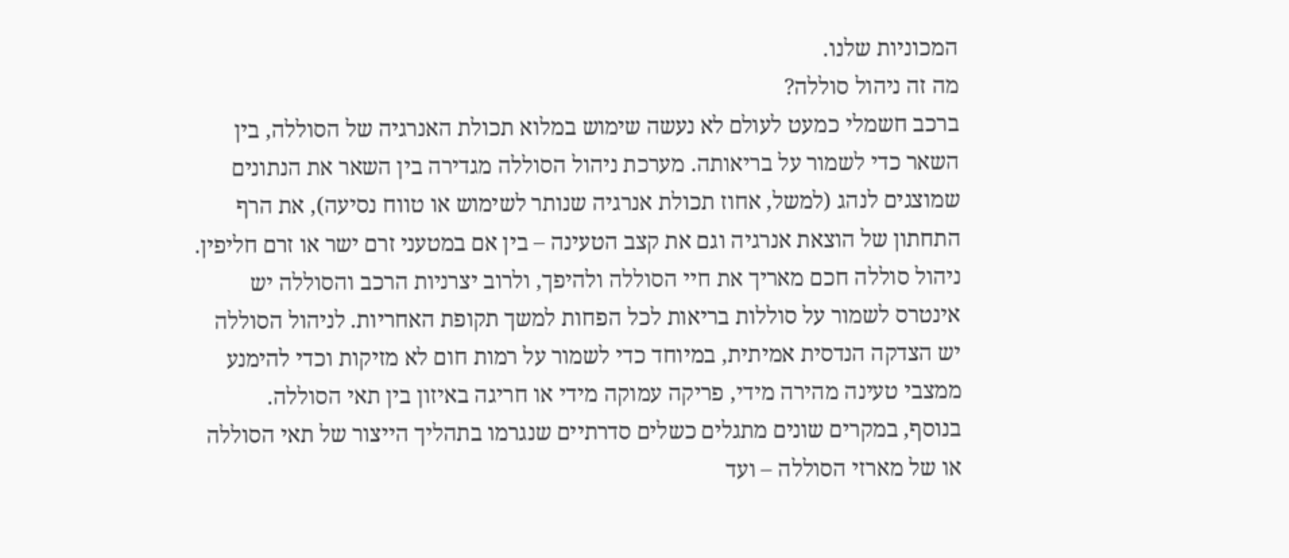המכוניות שלנו.
מה זה ניהול סוללה?
ברכב חשמלי כמעט לעולם לא נעשה שימוש במלוא תכולת האנרגיה של הסוללה, בין השאר כדי לשמור על בריאותה. מערכת ניהול הסוללה מגדירה בין השאר את הנתונים שמוצגים לנהג (למשל, אחוז תכולת אנרגיה שנותר לשימוש או טווח נסיעה), את הרף התחתון של הוצאת אנרגיה וגם את קצב הטעינה – בין אם במטעני זרם ישר או זרם חליפין.
ניהול סוללה חכם מאריך את חיי הסוללה ולהיפך, ולרוב יצרניות הרכב והסוללה יש אינטרס לשמור על סוללות בריאות לכל הפחות למשך תקופת האחריות. לניהול הסוללה יש הצדקה הנדסית אמיתית, במיוחד כדי לשמור על רמות חום לא מזיקות וכדי להימנע ממצבי טעינה מהירה מידי, פריקה עמוקה מידי או חריגה באיזון בין תאי הסוללה.
בנוסף, במקרים שונים מתגלים כשלים סדרתיים שנגרמו בתהליך הייצור של תאי הסוללה או של מארזי הסוללה – ועד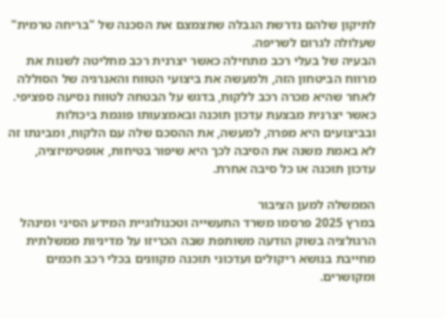לתיקון שלהם נדרשת הגבלה שתצמצם את הסכנה של "בריחה טרמית" שעלולה לגרום לשריפה.
הבעיה של בעלי רכב מתחילה כאשר יצרנית רכב מחליטה לשנות את מרווח הביטחון הזה, ולמעשה את ביצועי הטווח והאנרגיה של הסוללה לאחר שהיא מכרה רכב ללקוח, בדגש על הבטחה לטווח נסיעה ספציפי.
כאשר יצרנית מבצעת עדכון תוכנה ובאמצעותו פוגמת ביכולות ובביצועים היא מפרה, למעשה, את ההסכם שלה עם הלקוח, ומבינתו זה לא באמת משנה את הסיבה לכך היא שיפור בטיחות, אופטימיזציה, עדכון תוכנה או כל סיבה אחרת.

הממשלה למען הציבור
במרץ 2025 פרסמו משרד התעשייה וטכנולוגיית המידע הסיני ומינהל הרגולציה בשוק הודעה משותפת שבה הכריזו על מדיניות ממשלתית מחייבת בנושא ריקולים ועדכוני תוכנה מקוונים בכלי רכב חכמים ומקושרים.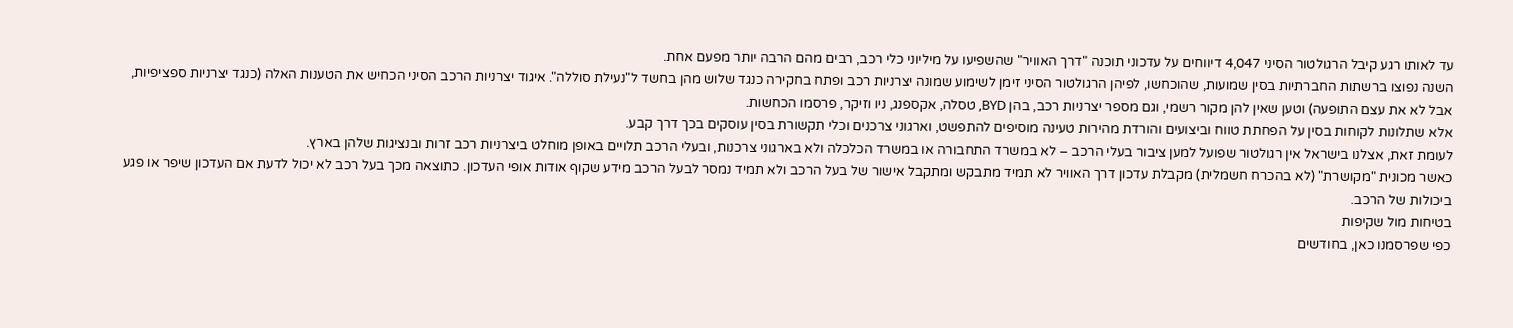עד לאותו רגע קיבל הרגולטור הסיני 4,047 דיווחים על עדכוני תוכנה "דרך האוויר" שהשפיעו על מיליוני כלי רכב, רבים מהם הרבה יותר מפעם אחת.
השנה נפוצו ברשתות החברתיות בסין שמועות, שהוכחשו, לפיהן הרגולטור הסיני זימן לשימוע שמונה יצרניות רכב ופתח בחקירה כנגד שלוש מהן בחשד ל"נעילת סוללה". איגוד יצרניות הרכב הסיני הכחיש את הטענות האלה (כנגד יצרניות ספציפיות, אבל לא את עצם התופעה) וטען שאין להן מקור רשמי, וגם מספר יצרניות רכב, בהן BYD, טסלה, אקספנג, ניו וזיקר, פרסמו הכחשות.
אלא שתלונות לקוחות בסין על הפחתת טווח וביצועים והורדת מהירות טעינה מוסיפים להתפשט, וארגוני צרכנים וכלי תקשורת בסין עוסקים בכך דרך קבע.
לעומת זאת, אצלנו בישראל אין רגולטור שפועל למען ציבור בעלי הרכב – לא במשרד התחבורה או במשרד הכלכלה ולא בארגוני צרכנות, ובעלי הרכב תלויים באופן מוחלט ביצרניות רכב זרות ובנציגות שלהן בארץ.
כאשר מכונית "מקושרת" (לא בהכרח חשמלית) מקבלת עדכון דרך האוויר לא תמיד מתבקש ומתקבל אישור של בעל הרכב ולא תמיד נמסר לבעל הרכב מידע שקוף אודות אופי העדכון. כתוצאה מכך בעל רכב לא יכול לדעת אם העדכון שיפר או פגע ביכולות של הרכב.
בטיחות מול שקיפות
כפי שפרסמנו כאן, בחודשים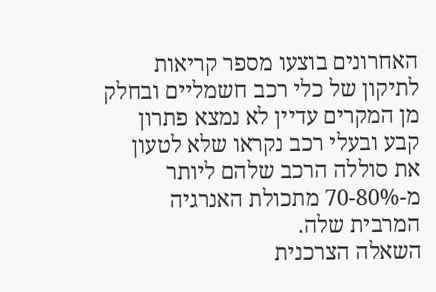האחרונים בוצעו מספר קריאות לתיקון של כלי רכב חשמליים ובחלק מן המקרים עדיין לא נמצא פתרון קבע ובעלי רכב נקראו שלא לטעון את סוללה הרכב שלהם ליותר מ-70-80% מתכולת האנרגיה המרבית שלה.
השאלה הצרכנית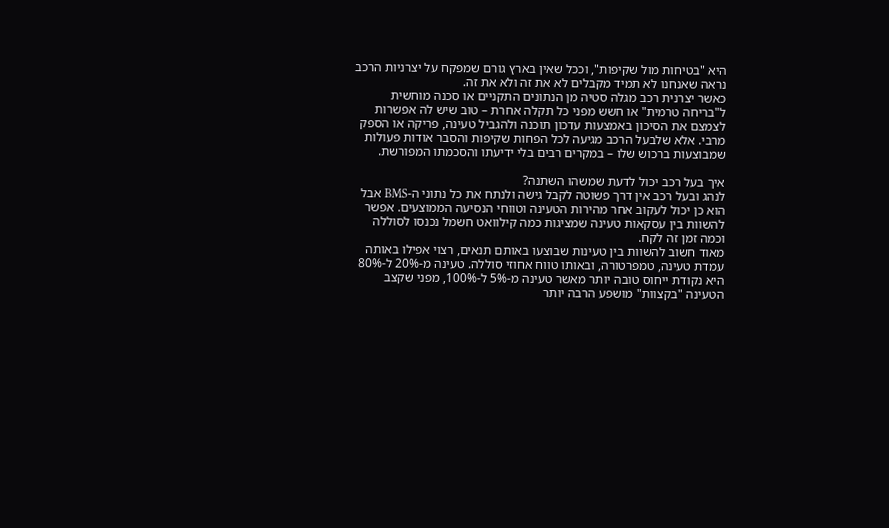היא "בטיחות מול שקיפות", וככל שאין בארץ גורם שמפקח על יצרניות הרכב נראה שאנחנו לא תמיד מקבלים לא את זה ולא את זה.
כאשר יצרנית רכב מגלה סטיה מן הנתונים התקניים או סכנה מוחשית ל"בריחה טרמית" או חשש מפני כל תקלה אחרת – טוב שיש לה אפשרות לצמצם את הסיכון באמצעות עדכון תוכנה ולהגביל טעינה, פריקה או הספק מרבי. אלא שלבעל הרכב מגיעה לכל הפחות שקיפות והסבר אודות פעולות שמבוצעות ברכוש שלו – במקרים רבים בלי ידיעתו והסכמתו המפורשת.

איך בעל רכב יכול לדעת שמשהו השתנה?
לנהג ובעל רכב אין דרך פשוטה לקבל גישה ולנתח את כל נתוני ה-BMS אבל הוא כן יכול לעקוב אחר מהירות הטעינה וטווחי הנסיעה הממוצעים. אפשר להשוות בין עסקאות טעינה שמציגות כמה קילוואט חשמל נכנסו לסוללה וכמה זמן זה לקח.
מאוד חשוב להשוות בין טעינות שבוצעו באותם תנאים, רצוי אפילו באותה עמדת טעינה, טמפרטורה, ובאותו טווח אחוזי סוללה. טעינה מ-20% ל-80% היא נקודת ייחוס טובה יותר מאשר טעינה מ-5% ל-100%, מפני שקצב הטעינה "בקצוות" מושפע הרבה יותר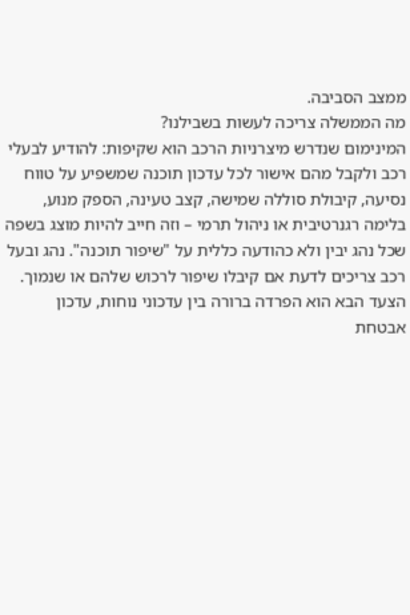ממצב הסביבה.
מה הממשלה צריכה לעשות בשבילנו?
המינימום שנדרש מיצרניות הרכב הוא שקיפות: להודיע לבעלי רכב ולקבל מהם אישור לכל עדכון תוכנה שמשפיע על טווח נסיעה, קיבולת סוללה שמישה, קצב טעינה, הספק מנוע, בלימה רגנרטיבית או ניהול תרמי – וזה חייב להיות מוצג בשפה שכל נהג יבין ולא כהודעה כללית על "שיפור תוכנה". נהג ובעל רכב צריכים לדעת אם קיבלו שיפור לרכוש שלהם או שנמוך.
הצעד הבא הוא הפרדה ברורה בין עדכוני נוחות, עדכון אבטחת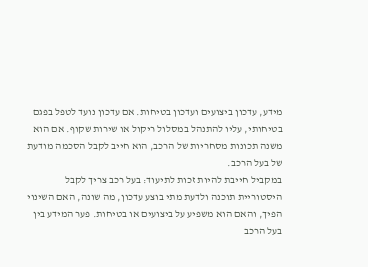מידע, עדכון ביצועים ועדכון בטיחות. אם עדכון נועד לטפל בפגם בטיחותי, עליו להתנהל במסלול ריקול או שירות שקוף. אם הוא משנה תכונות מסחריות של הרכב, הוא חייב לקבל הסכמה מודעת של בעל הרכב.
במקביל חייבת להיות זכות לתיעוד: בעל רכב צריך לקבל היסטוריית תוכנה ולדעת מתי בוצע עדכון, מה שונה, האם השינוי הפיך, והאם הוא משפיע על ביצועים או בטיחות. פער המידע בין בעל הרכב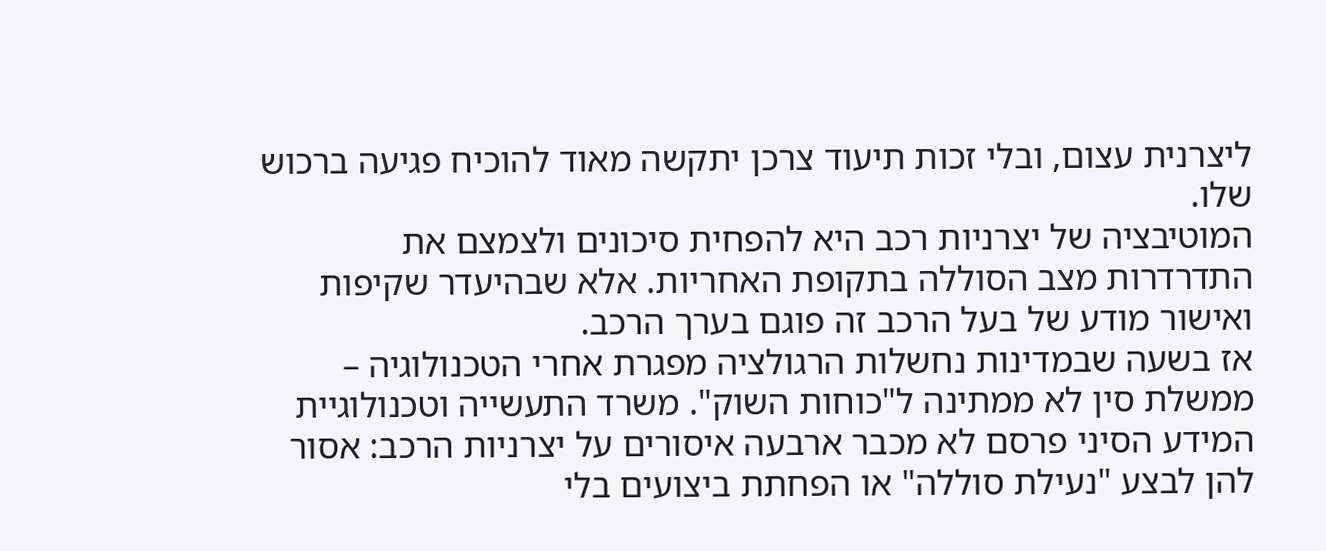ליצרנית עצום, ובלי זכות תיעוד צרכן יתקשה מאוד להוכיח פגיעה ברכוש שלו.
המוטיבציה של יצרניות רכב היא להפחית סיכונים ולצמצם את התדרדרות מצב הסוללה בתקופת האחריות. אלא שבהיעדר שקיפות ואישור מודע של בעל הרכב זה פוגם בערך הרכב.
אז בשעה שבמדינות נחשלות הרגולציה מפגרת אחרי הטכנולוגיה – ממשלת סין לא ממתינה ל"כוחות השוק". משרד התעשייה וטכנולוגיית המידע הסיני פרסם לא מכבר ארבעה איסורים על יצרניות הרכב: אסור להן לבצע "נעילת סוללה" או הפחתת ביצועים בלי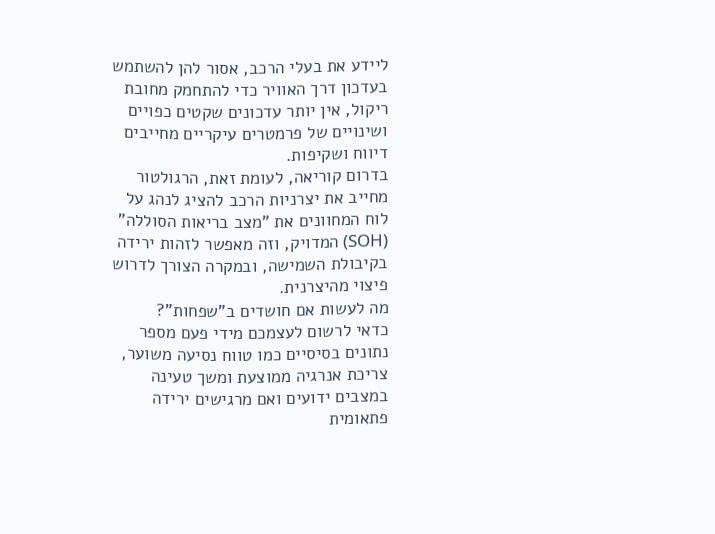ליידע את בעלי הרכב, אסור להן להשתמש בעדכון דרך האוויר כדי להתחמק מחובת ריקול, אין יותר עדכונים שקטים כפויים ושינויים של פרמטרים עיקריים מחייבים דיווח ושקיפות.
בדרום קוריאה, לעומת זאת, הרגולטור מחייב את יצרניות הרכב להציג לנהג על לוח המחוונים את "מצב בריאות הסוללה" (SOH) המדויק, וזה מאפשר לזהות ירידה בקיבולת השמישה, ובמקרה הצורך לדרוש פיצוי מהיצרנית.
מה לעשות אם חושדים ב"שפחות"?
כדאי לרשום לעצמכם מידי פעם מספר נתונים בסיסיים כמו טווח נסיעה משוער, צריכת אנרגיה ממוצעת ומשך טעינה במצבים ידועים ואם מרגישים ירידה פתאומית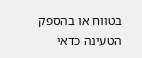בטווח או בהספק הטעינה כדאי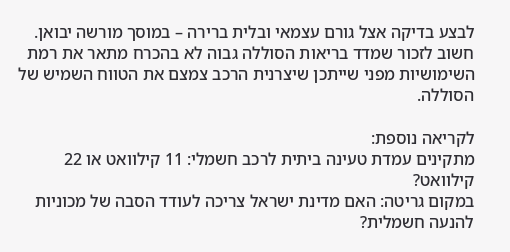לבצע בדיקה אצל גורם עצמאי ובלית ברירה – במוסך מורשה יבואן. חשוב לזכור שמדד בריאות הסוללה גבוה לא בהכרח מתאר את רמת השימושיות מפני שייתכן שיצרנית הרכב צמצם את הטווח השמיש של הסוללה.

לקריאה נוספת:
מתקינים עמדת טעינה ביתית לרכב חשמלי: 11 קילוואט או 22 קילוואט?
במקום גריטה: האם מדינת ישראל צריכה לעודד הסבה של מכוניות להנעה חשמלית?